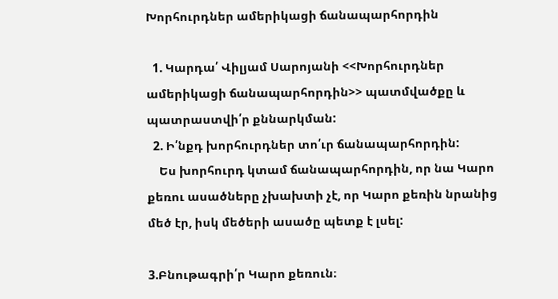Խորհուրդներ ամերիկացի ճանապարհորդին

  1. Կարդա՛ Վիլյամ Սարոյանի <<Խորհուրդներ ամերիկացի ճանապարհորդին>> պատմվածքը և պատրաստվի՛ր քննարկման:
  2. Ի՛նքդ խորհուրդներ տո՛ւր ճանապարհորդին:
    Ես խորհուրդ կտամ ճանապարհորդին, որ նա Կարո քեռու ասածները չխախտի չէ, որ Կարո քեռին նրանից մեծ էր, իսկ մեծերի ասածը պետք է լսել:

3.Բնութագրի՛ր Կարո քեռուն։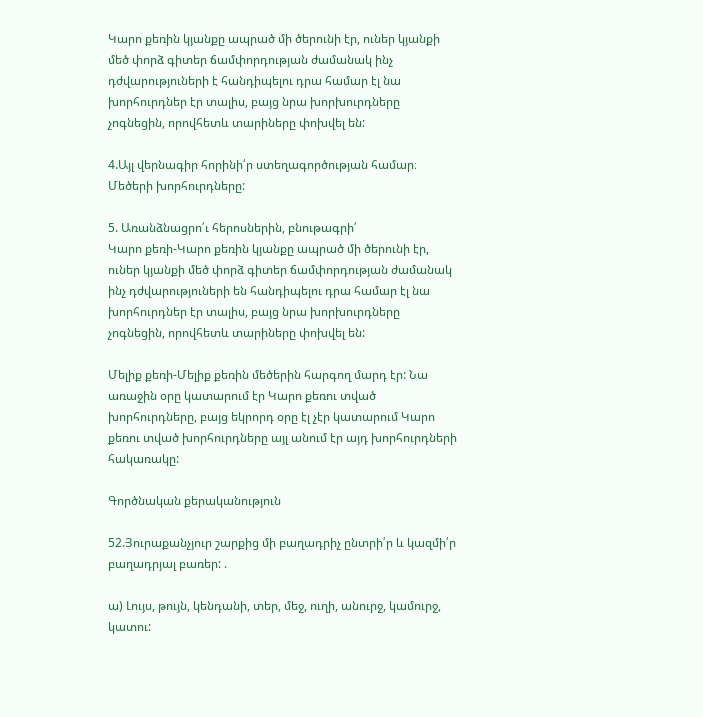Կարո քեռին կյանքը ապրած մի ծերունի էր, ուներ կյանքի մեծ փորձ գիտեր ճամփորդության ժամանակ ինչ դժվարություների է հանդիպելու դրա համար էլ նա խորհուրդներ էր տալիս, բայց նրա խորխուրդները չոգնեցին, որովհետև տարիները փոխվել են:

4.Այլ վերնագիր հորինի՛ր ստեղագործության համար։
Մեծերի խորհուրդները:

5. Առանձնացրո՛ւ հերոսներին, բնութագրի՛
Կարո քեռի-Կարո քեռին կյանքը ապրած մի ծերունի էր, ուներ կյանքի մեծ փորձ գիտեր ճամփորդության ժամանակ ինչ դժվարություների են հանդիպելու դրա համար էլ նա խորհուրդներ էր տալիս, բայց նրա խորխուրդները չոգնեցին, որովհետև տարիները փոխվել են:

Մելիք քեռի-Մելիք քեռին մեծերին հարգող մարդ էր: Նա առաջին օրը կատարում էր Կարո քեռու տված խորհուրդները, բայց եկրորդ օրը էլ չէր կատարում Կարո քեռու տված խորհուրդները այլ անում էր այդ խորհուրդների հակառակը:

Գործնական քերականություն

52.Յուրաքանչյուր շարքից մի բաղադրիչ ընտրի՛ր և կազմի՛ր բաղադրյալ բառեր: .

ա) Լույս, թույն, կենդանի, տեր, մեջ, ուղի, անուրջ, կամուրջ, կատու: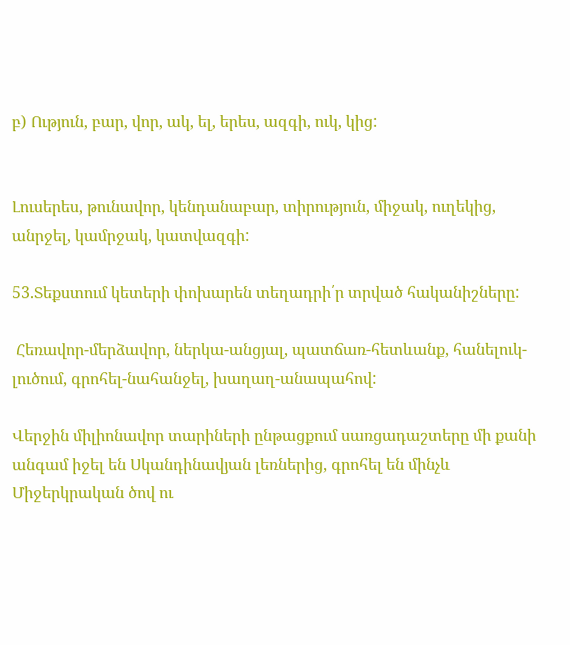բ) Ություն, բար, վոր, ակ, ել, երես, ազգի, ուկ, կից:


Լուսերես, թունավոր, կենդանաբար, տիրություն, միջակ, ուղեկից, անրջել, կամրջակ, կատվազգի:

53.Տեքստում կետերի փոխարեն տեղադրի՛ր տրված հականիշները:

 Հեռավոր-մերձավոր, ներկա-անցյալ, պատճառ-հետևանք, հանելուկ-լուծում, գրոհել-նահանջել, խաղաղ-անապահով:

Վերջին միլիոնավոր տարիների ընթացքում սառցադաշտերը մի քանի անգամ իջել են Սկանդինավյան լեռներից, գրոհել են մինչև Միջերկրական ծով ու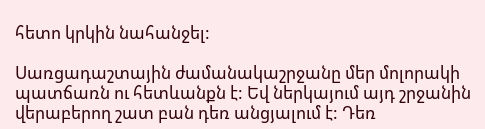հետո կրկին նահանջել:

Սառցադաշտային ժամանակաշրջանը մեր մոլորակի պատճառն ու հետևանքն է: Եվ ներկայում այդ շրջանին վերաբերող շատ բան դեռ անցյալում է: Դեռ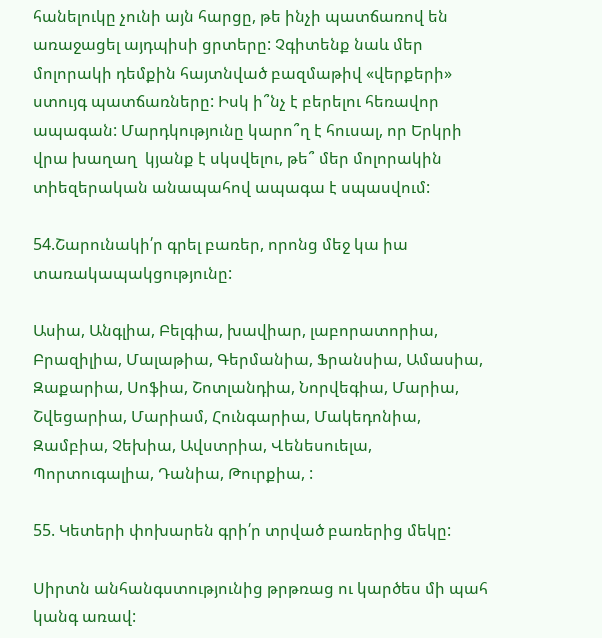հանելուկը չունի այն հարցը, թե ինչի պատճառով են առաջացել այդպիսի ցրտերը: Չգիտենք նաև մեր մոլորակի դեմքին հայտնված բազմաթիվ «վերքերի» ստույգ պատճառները: Իսկ ի՞նչ է բերելու հեռավոր ապագան: Մարդկությունը կարո՞ղ է հուսալ, որ Երկրի վրա խաղաղ  կյանք է սկսվելու, թե՞ մեր մոլորակին տիեզերական անապահով ապագա է սպասվում:

54.Շարունակի՛ր գրել բառեր, որոնց մեջ կա իա տառակապակցությունը:

Ասիա, Անգլիա, Բելգիա, խավիար, լաբորատորիա, Բրազիլիա, Մալաթիա, Գերմանիա, Ֆրանսիա, Ամասիա, Զաքարիա, Սոֆիա, Շոտլանդիա, Նորվեգիա, Մարիա, Շվեցարիա, Մարիամ, Հունգարիա, Մակեդոնիա, Զամբիա, Չեխիա, Ավստրիա, Վենեսուելա, Պորտուգալիա, Դանիա, Թուրքիա, :

55. Կետերի փոխարեն գրի՛ր տրված բառերից մեկը:

Սիրտն անհանգստությունից թրթռաց ու կարծես մի պահ կանգ առավ: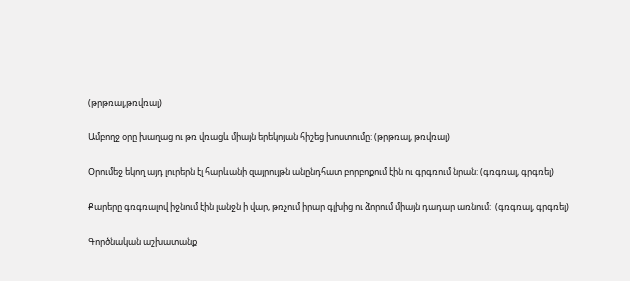(թրթռալ,թռվռալ)

Ամբողջ օրը խաղաց ու թռ վռացև միայն երեկոյան հիշեց խոստումը: (թրթռալ, թռվռալ)

Օրումեջ եկող այդ լուրերն էլ հարևանի զայրույթն անընդհատ բորբոքում էին ու գրգռում նրան: (գռգռալ, գրգռել)

Քարերը գռգռալով իջնում էին լանջն ի վար, թռչում իրար գլխից ու ձորում միայն դադար առնում:  (գռգռալ, գրգռել)

Գործնական աշխատանք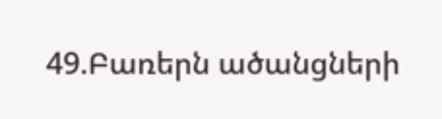49.Բառերն ածանցների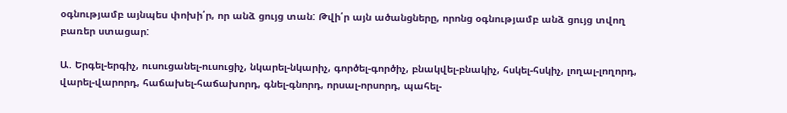օգնությամբ այնպես փոխի՛ր, որ անձ ցույց տան: Թվի՛ր այն ածանցները, որոնց օգնությամբ անձ ցույց տվող բառեր ստացար:

Ա. Երգել-երգիչ, ուսուցանել-ուսուցիչ, նկարել-նկարիչ, գործել-գործիչ, բնակվել-բնակիչ, հսկել-հսկիչ, լողալ-լողորդ, վարել-վարորդ, հաճախել-հաճախորդ, գնել-գնորդ, որսալ-որսորդ, պահել-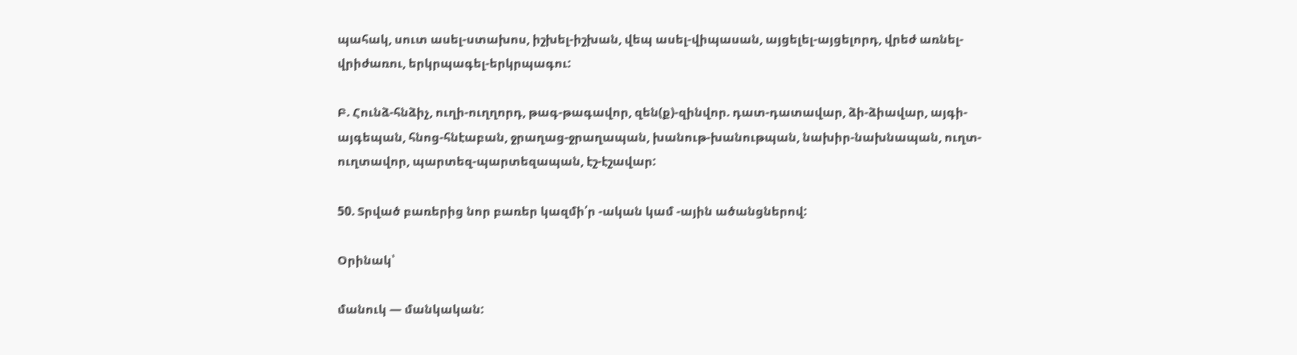պահակ, սուտ ասել-ստախոս, իշխել-իշխան, վեպ ասել-վիպասան, այցելել-այցելորդ, վրեժ առնել-վրիժառու, երկրպագել-երկրպագու:

Բ. Հունձ-հնձիչ, ուղի-ուղղորդ, թագ-թագավոր, զեն(ք)-զինվոր. դատ-դատավար, ձի-ձիավար, այգի-այգեպան, հնոց-հնէաբան, ջրաղաց-ջրաղապան, խանութ-խանութպան, նախիր-նախնապան, ուղտ-ուղտավոր, պարտեզ-պարտեզապան, էշ-էշավար:

50. Տրված բառերից նոր բառեր կազմի՛ր -ական կամ -ային ածանցներով:

Օրինակ՝

մանուկ — մանկական: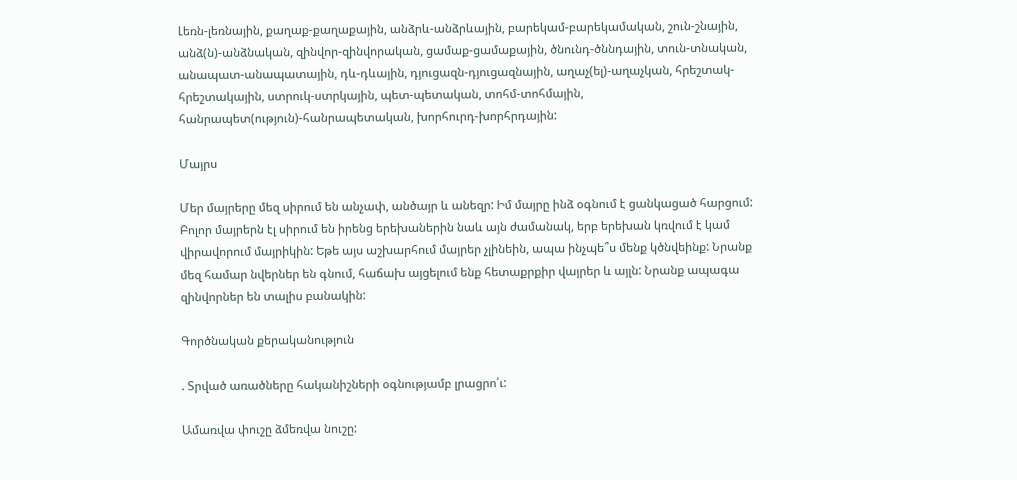Լեռն-լեռնային, քաղաք-քաղաքային, անձրև-անձրևային, բարեկամ-բարեկամական, շուն-շնային, անձ(ն)-անձնական, զինվոր-զինվորական, ցամաք-ցամաքային, ծնունդ-ծննդային, տուն-տնական, անապատ-անապատային, դև-դևային, դյուցազն-դյուցազնային, աղաչ(ել)-աղաչկան, հրեշտակ-հրեշտակային, ստրուկ-ստրկային, պետ-պետական, տոհմ-տոհմային, հանրապետ(ություն)-հանրապետական, խորհուրդ-խորհրդային:

Մայրս

Մեր մայրերը մեզ սիրում են անչափ, անծայր և անեզր: Իմ մայրը ինձ օգնում է ցանկացած հարցում: Բոլոր մայրերն էլ սիրում են իրենց երեխաներին նաև այն ժամանակ, երբ երեխան կռվում է կամ վիրավորում մայրիկին: Եթե այս աշխարհում մայրեր չլինեին, ապա ինչպե՞ս մենք կծնվեինք: Նրանք մեզ համար նվերներ են գնում, հաճախ այցելում ենք հետաքրքիր վայրեր և այլն: Նրանք ապագա զինվորներ են տալիս բանակին:

Գործնական քերականություն

. Տրված առածները հականիշների օգնությամբ լրացրո՛ւ:

Ամառվա փուշը ձմեռվա նուշը: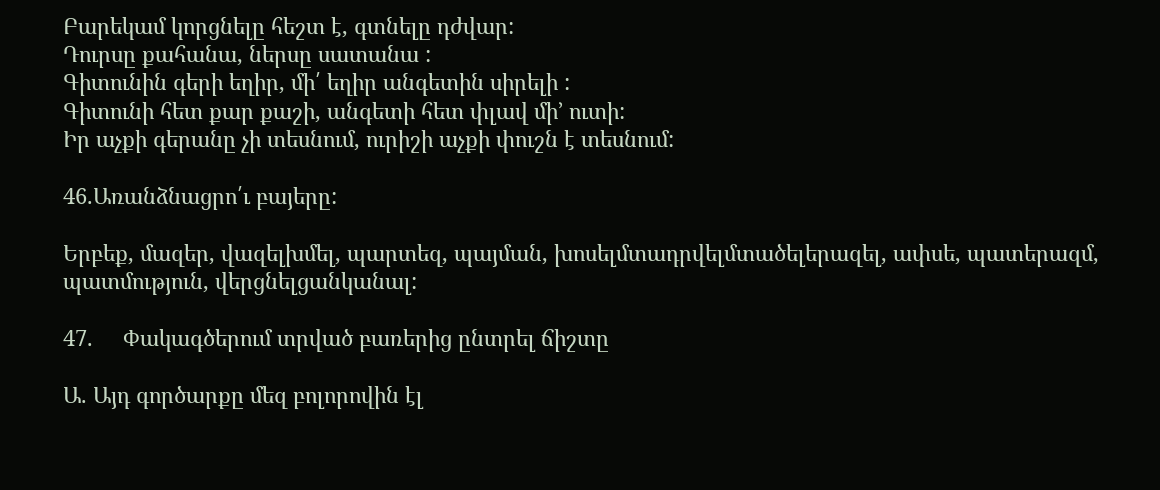Բարեկամ կորցնելը հեշտ է, գտնելը դժվար:
Դուրսը քահանա, ներսը սատանա :
Գիտունին գերի եղիր, մի՛ եղիր անգետին սիրելի :
Գիտունի հետ քար քաշի, անգետի հետ փլավ մի’ ուտի:
Իր աչքի գերանը չի տեսնում, ուրիշի աչքի փուշն է տեսնում:

46.Առանձնացրո՛ւ բայերը:

Երբեք, մազեր, վազելխմել, պարտեզ, պայման, խոսելմտադրվելմտածելերազել, ափսե, պատերազմ, պատմություն, վերցնելցանկանալ:

47.     Փակագծերում տրված բառերից ընտրել ճիշտը

Ա. Այդ գործարքը մեզ բոլորովին էլ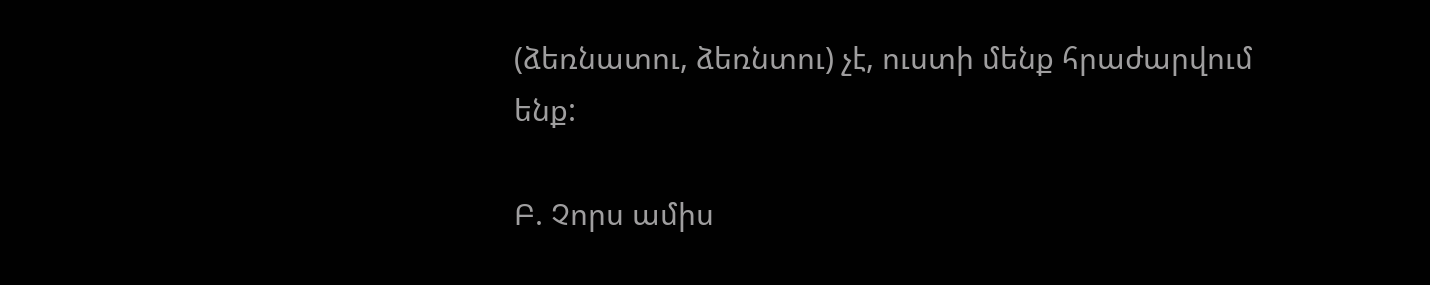(ձեռնատու, ձեռնտու) չէ, ուստի մենք հրաժարվում ենք:

Բ. Չորս ամիս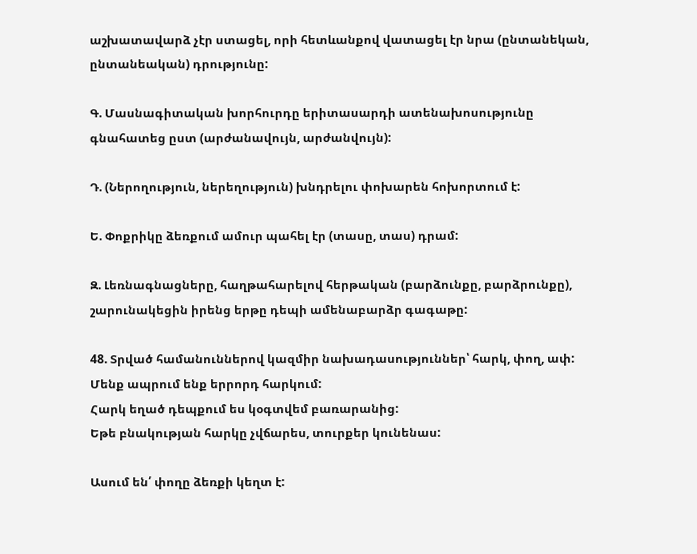աշխատավարձ չէր ստացել, որի հետևանքով վատացել էր նրա (ընտանեկան, ընտանեական) դրությունը:

Գ. Մասնագիտական խորհուրդը երիտասարդի ատենախոսությունը գնահատեց ըստ (արժանավույն, արժանվույն):

Դ. (Ներողություն, ներեղություն) խնդրելու փոխարեն հոխորտում է:

Ե. Փոքրիկը ձեռքում ամուր պահել էր (տասը, տաս) դրամ:

Զ. Լեռնագնացները, հաղթահարելով հերթական (բարձունքը, բարձրունքը), շարունակեցին իրենց երթը դեպի ամենաբարձր գագաթը:

48. Տրված համանուններով կազմիր նախադասություններ՝ հարկ, փող, ափ:
Մենք ապրում ենք երրորդ հարկում:
Հարկ եղած դեպքում ես կօգտվեմ բառարանից:
Եթե բնակության հարկը չվճարես, տուրքեր կունենաս:

Ասում են՛ փողը ձեռքի կեղտ է: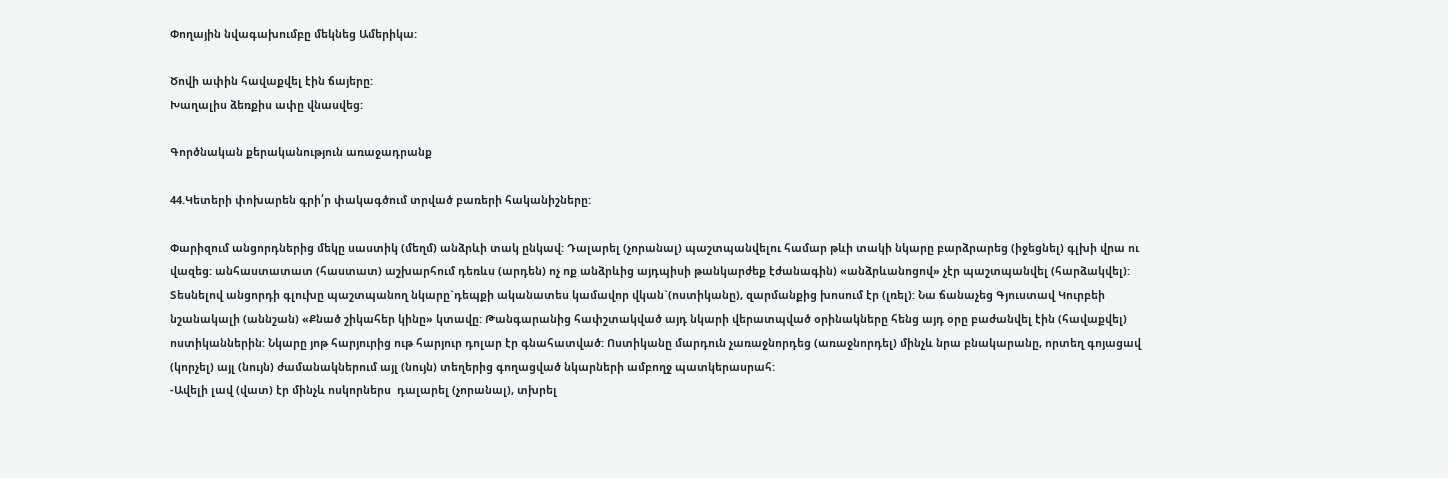Փողային նվագախումբը մեկնեց Ամերիկա:

Ծովի ափին հավաքվել էին ճայերը:
Խաղալիս ձեռքիս ափը վնասվեց:

Գործնական քերականություն առաջադրանք

44.Կետերի փոխարեն գրի՛ր փակագծում տրված բառերի հականիշները:

Փարիզում անցորդներից մեկը սաստիկ (մեղմ) անձրևի տակ ընկավ: Դալարել (չորանալ) պաշտպանվելու համար թևի տակի նկարը բարձրարեց (իջեցնել) գլխի վրա ու վազեց: անհաստատատ (հաստատ) աշխարհում դեռևս (արդեն) ոչ ոք անձրևից այդպիսի թանկարժեք էժանագին) «անձրևանոցով» չէր պաշտպանվել (հարձակվել):
Տեսնելով անցորդի գլուխը պաշտպանող նկարը`դեպքի ականատես կամավոր վկան`(ոստիկանը), զարմանքից խոսում էր (լռել): Նա ճանաչեց Գյուստավ Կուրբեի նշանակալի (աննշան) «Քնած շիկահեր կինը» կտավը: Թանգարանից հափշտակված այդ նկարի վերատպված օրինակները հենց այդ օրը բաժանվել էին (հավաքվել) ոստիկաններին: Նկարը յոթ հարյուրից ութ հարյուր դոլար էր գնահատված: Ոստիկանը մարդուն չառաջնորդեց (առաջնորդել) մինչև նրա բնակարանը, որտեղ գոյացավ (կորչել) այլ (նույն) ժամանակներում այլ (նույն) տեղերից գողացված նկարների ամբողջ պատկերասրահ:
-Ավելի լավ (վատ) էր մինչև ոսկորներս  դալարել (չորանալ), տխրել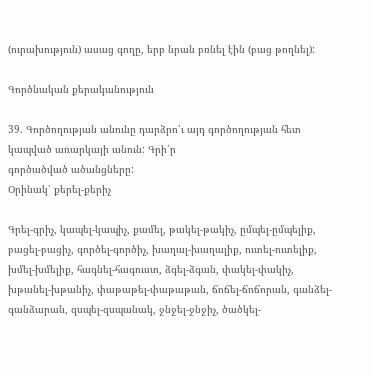(ուրախություն) ասաց գողը, երբ նրան բռնել էին (բաց թողնել):

Գործնական քերականություն

39. Գործողության անունը դարձրո՛ւ այդ գործողության հետ կապված առարկայի անուն: Գրի՛ր
գործածված ածանցները:
Օրինակ՝ քերել-քերիչ

Գրել-գրիչ, կապել-կապիչ, քամել, թակել-թակիչ, ըմպել-ըմպելիք, բացել-բացիչ, գործել-գործիչ, խաղալ-խաղալիք, ուտել-ուտելիք, խմել-խմելիք, հագնել-հագուստ, ձգել-ձգան, փակել-փակիչ,
խթանել-խթանիչ, փաթաթել-փաթաթան, ճոճել-ճոճորան, գանձել-գանձարան, զսպել-զսպանակ, ջնջել-ջնջիչ, ծածկել-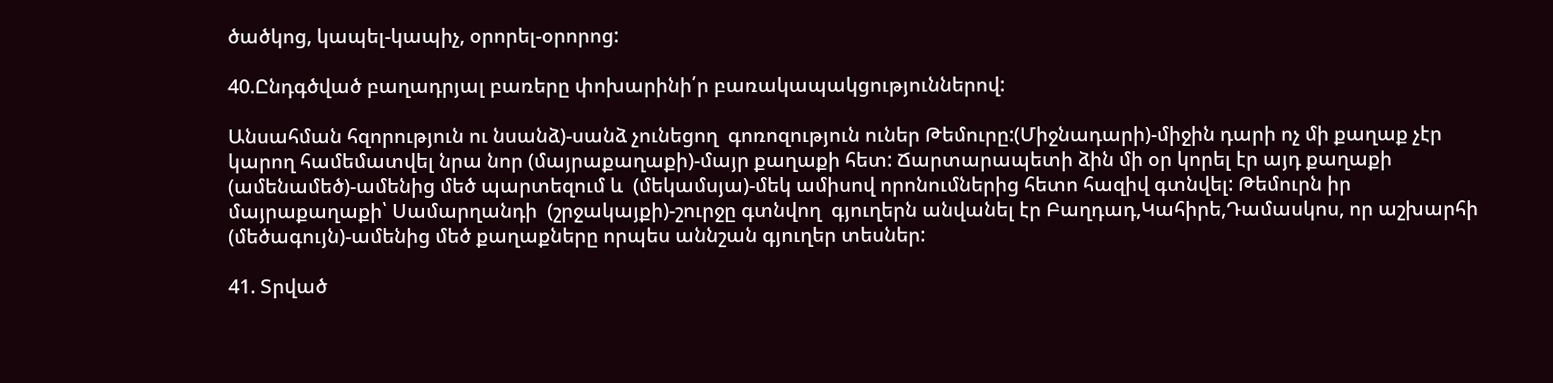ծածկոց, կապել-կապիչ, օրորել-օրորոց:

40.Ընդգծված բաղադրյալ բառերը փոխարինի՛ր բառակապակցություններով:

Անսահման հզորություն ու նսանձ)-սանձ չունեցող  գոռոզություն ուներ Թեմուրը:(Միջնադարի)-միջին դարի ոչ մի քաղաք չէր կարող համեմատվել նրա նոր (մայրաքաղաքի)-մայր քաղաքի հետ: Ճարտարապետի ձին մի օր կորել էր այդ քաղաքի (ամենամեծ)-ամենից մեծ պարտեզում և  (մեկամսյա)-մեկ ամիսով որոնումներից հետո հազիվ գտնվել: Թեմուրն իր մայրաքաղաքի՝ Սամարղանդի  (շրջակայքի)-շուրջը գտնվող  գյուղերն անվանել էր Բաղդադ,Կահիրե,Դամասկոս, որ աշխարհի (մեծագույն)-ամենից մեծ քաղաքները որպես աննշան գյուղեր տեսներ:

41. Տրված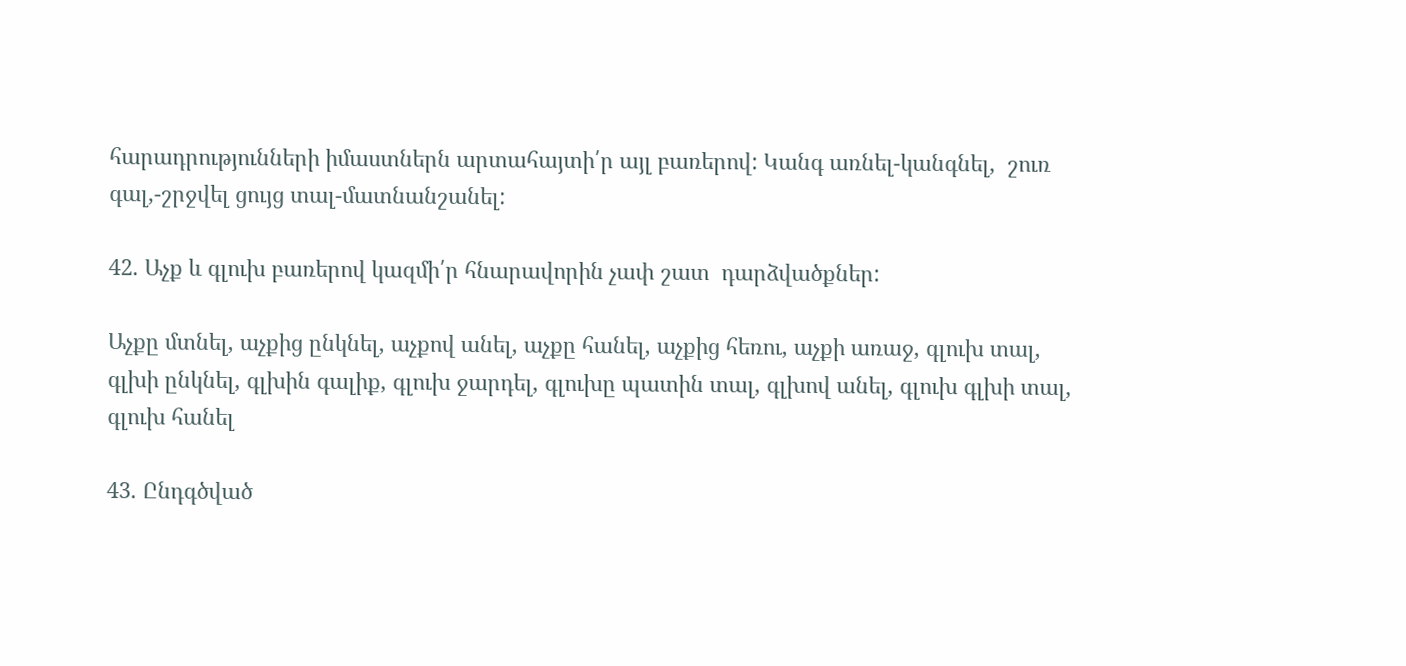հարադրությունների իմաստներն արտահայտի՛ր այլ բառերով: Կանգ առնել-կանգնել,  շուռ գալ,-շրջվել ցույց տալ-մատնանշանել:

42. Աչք և գլուխ բառերով կազմի՛ր հնարավորին չափ շատ  դարձվածքներ:

Աչքը մտնել, աչքից ընկնել, աչքով անել, աչքը հանել, աչքից հեռու, աչքի առաջ, գլուխ տալ, գլխի ընկնել, գլխին գալիք, գլուխ ջարդել, գլուխը պատին տալ, գլխով անել, գլուխ գլխի տալ, գլուխ հանել

43. Ընդգծված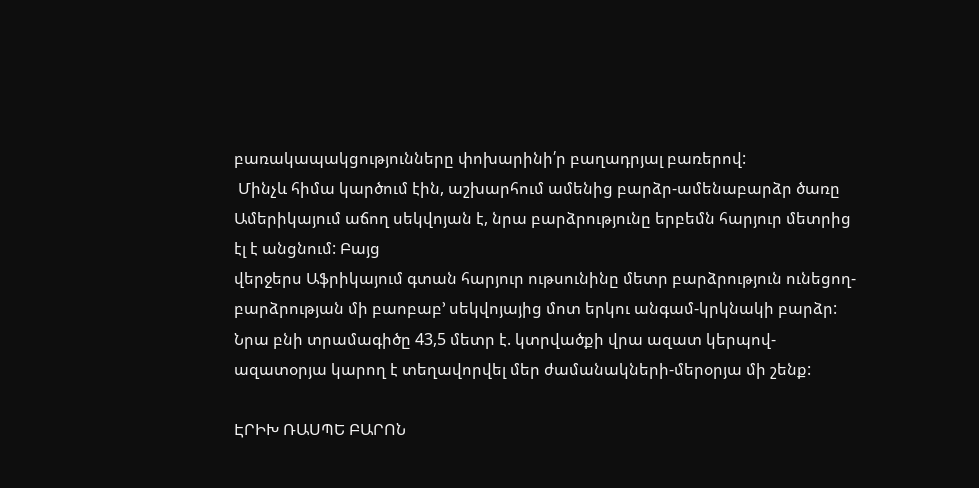բառակապակցությունները փոխարինի՛ր բաղադրյալ բառերով:
 Մինչև հիմա կարծում էին, աշխարհում ամենից բարձր-ամենաբարձր ծառը Ամերիկայում աճող սեկվոյան է, նրա բարձրությունը երբեմն հարյուր մետրից էլ է անցնում: Բայց
վերջերս Աֆրիկայում գտան հարյուր ութսունինը մետր բարձրություն ունեցող-բարձրության մի բաոբաբ’ սեկվոյայից մոտ երկու անգամ-կրկնակի բարձր: Նրա բնի տրամագիծը 43,5 մետր է. կտրվածքի վրա ազատ կերպով-ազատօրյա կարող է տեղավորվել մեր ժամանակների-մերօրյա մի շենք:

ԷՐԻԽ ՌԱՍՊԵ ԲԱՐՈՆ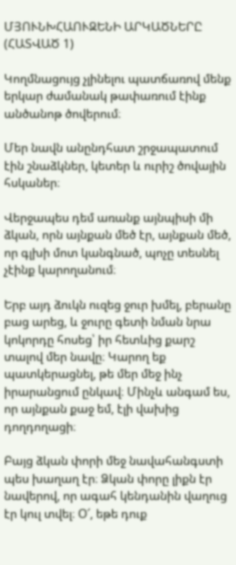ՄՅՈՒՆԽՀԱՈՒԶԵՆԻ ԱՐԿԱԾՆԵՐԸ (ՀԱՏՎԱԾ 1)

Կողմնացույց չլինելու պատճառով մենք երկար ժամանակ թափառում էինք անծանոթ ծովերում։

Մեր նավն անընդհատ շրջապատում էին շնաձկներ, կետեր և ուրիշ ծովային հսկաներ։

Վերջապես դեմ առանք այնպիսի մի ձկան, որն այնքան մեծ էր, այնքան մեծ, որ գլխի մոտ կանգնած, պոչը տեսնել չէինք կարողանում։

Երբ այդ ձուկն ուզեց ջուր խմել, բերանը բաց արեց, և ջուրը գետի նման նրա կոկորդը հոսեց՝ իր հետևից քարշ տալով մեր նավը։ Կարող եք պատկերացնել, թե մեր մեջ ինչ իրարանցում ընկավ։ Մինչև անգամ ես, որ այնքան քաջ եմ, էլի վախից դողդողացի։

Բայց ձկան փորի մեջ նավահանգստի պես խաղաղ էր։ Ձկան փորը լիքն էր նավերով, որ ագահ կենդանին վաղուց էր կուլ տվել։ Օ՜, եթե դուք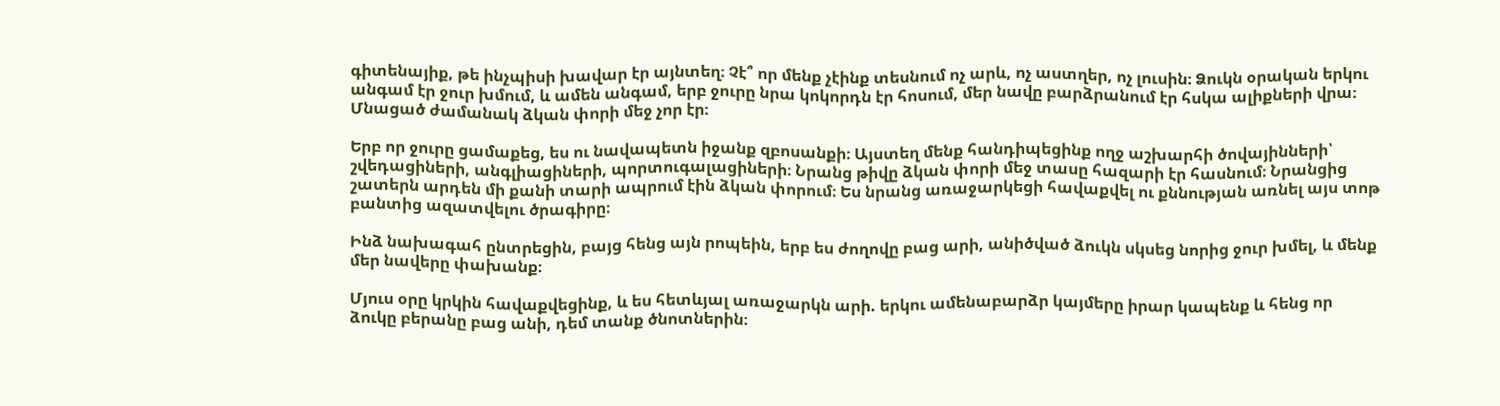գիտենայիք, թե ինչպիսի խավար էր այնտեղ։ Չէ՞ որ մենք չէինք տեսնում ոչ արև, ոչ աստղեր, ոչ լուսին։ Ձուկն օրական երկու անգամ էր ջուր խմում, և ամեն անգամ, երբ ջուրը նրա կոկորդն էր հոսում, մեր նավը բարձրանում էր հսկա ալիքների վրա։ Մնացած ժամանակ ձկան փորի մեջ չոր էր։

Երբ որ ջուրը ցամաքեց, ես ու նավապետն իջանք զբոսանքի։ Այստեղ մենք հանդիպեցինք ողջ աշխարհի ծովայինների՝ շվեդացիների, անգլիացիների, պորտուգալացիների։ Նրանց թիվը ձկան փորի մեջ տասը հազարի էր հասնում։ Նրանցից շատերն արդեն մի քանի տարի ապրում էին ձկան փորում։ Ես նրանց առաջարկեցի հավաքվել ու քննության առնել այս տոթ բանտից ազատվելու ծրագիրը։

Ինձ նախագահ ընտրեցին, բայց հենց այն րոպեին, երբ ես ժողովը բաց արի, անիծված ձուկն սկսեց նորից ջուր խմել, և մենք մեր նավերը փախանք։

Մյուս օրը կրկին հավաքվեցինք, և ես հետևյալ առաջարկն արի. երկու ամենաբարձր կայմերը իրար կապենք և հենց որ ձուկը բերանը բաց անի, դեմ տանք ծնոտներին։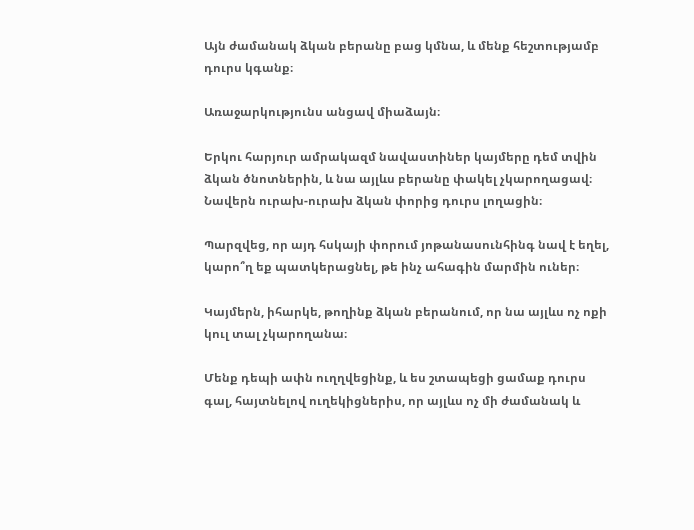Այն ժամանակ ձկան բերանը բաց կմնա, և մենք հեշտությամբ դուրս կգանք։

Առաջարկությունս անցավ միաձայն։

Երկու հարյուր ամրակազմ նավաստիներ կայմերը դեմ տվին ձկան ծնոտներին, և նա այլևս բերանը փակել չկարողացավ։ Նավերն ուրախ-ուրախ ձկան փորից դուրս լողացին։

Պարզվեց, որ այդ հսկայի փորում յոթանասունհինգ նավ է եղել, կարո՞ղ եք պատկերացնել, թե ինչ ահագին մարմին ուներ։

Կայմերն, իհարկե, թողինք ձկան բերանում, որ նա այլևս ոչ ոքի կուլ տալ չկարողանա։

Մենք դեպի ափն ուղղվեցինք, և ես շտապեցի ցամաք դուրս գալ, հայտնելով ուղեկիցներիս, որ այլևս ոչ մի ժամանակ և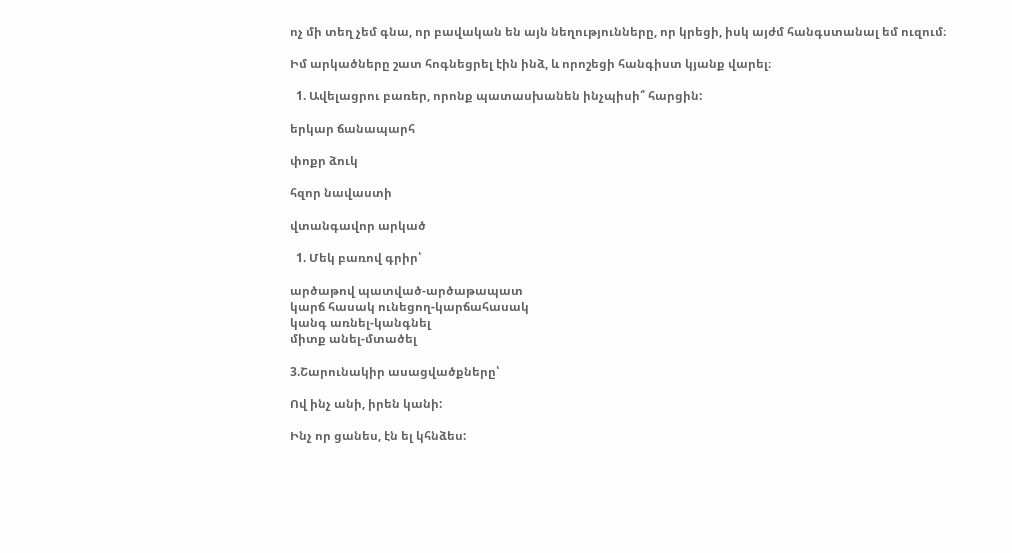ոչ մի տեղ չեմ գնա, որ բավական են այն նեղությունները, որ կրեցի, իսկ այժմ հանգստանալ եմ ուզում։

Իմ արկածները շատ հոգնեցրել էին ինձ, և որոշեցի հանգիստ կյանք վարել։

  1. Ավելացրու բառեր, որոնք պատասխանեն ինչպիսի՞ հարցին:

երկար ճանապարհ

փոքր ձուկ

հզոր նավաստի

վտանգավոր արկած

  1. Մեկ բառով գրիր՝

արծաթով պատված-արծաթապատ
կարճ հասակ ունեցող-կարճահասակ
կանգ առնել-կանգնել
միտք անել-մտածել

3.Շարունակիր ասացվածքները՝

Ով ինչ անի, իրեն կանի:

Ինչ որ ցանես, էն ել կհնձես: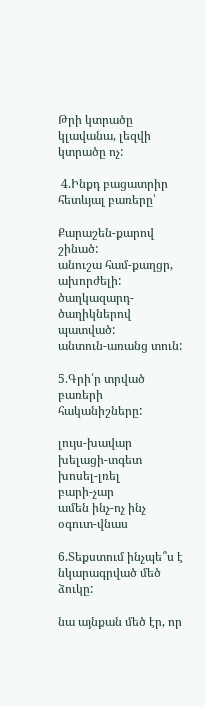Թրի կտրածը կլավանա, լեզվի կտրածը ոչ:

 4.Ինքդ բացատրիր հետևյալ բառերը՝

Քարաշեն-քարով շինած:
անուշա համ-քաղցր, ախորժելի:
ծաղկազարդ- ծաղիկներով պատված:
անտուն-առանց տուն:

5.Գրի՛ր տրված բառերի հականիշները:

լույս-խավար
խելացի-տգետ
խոսել-լռել
բարի-չար
ամեն ինչ-ոչ ինչ
օգուտ-վնաս

6.Տեքստում ինչպե՞ս է նկարագրված մեծ ձուկը:

նա այնքան մեծ էր, որ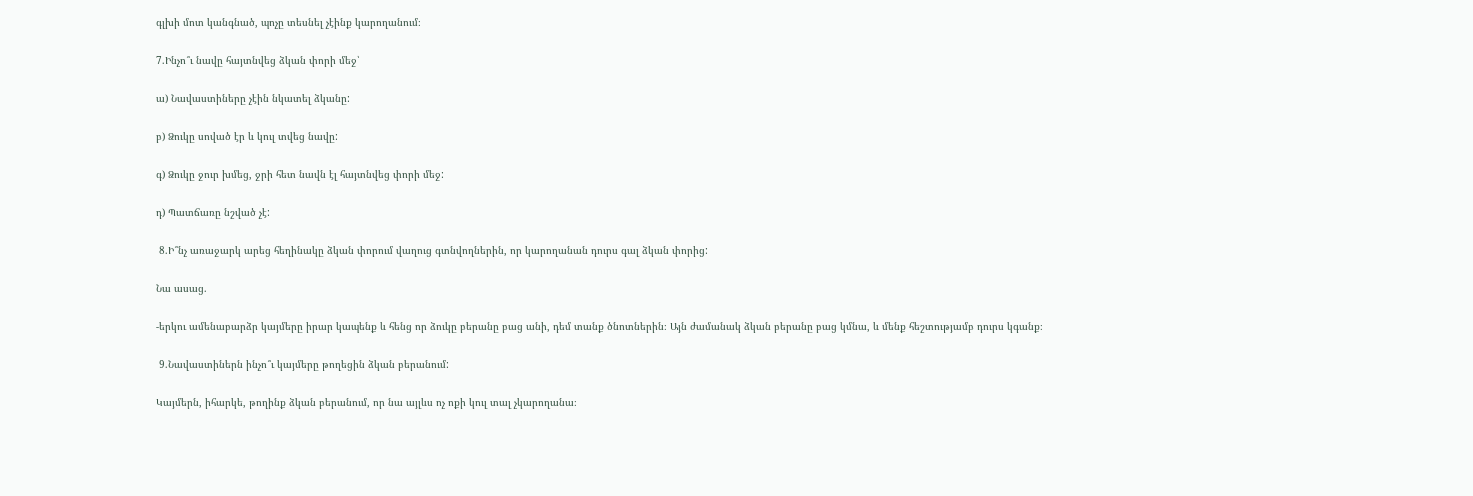գլխի մոտ կանգնած, պոչը տեսնել չէինք կարողանում։

7.Ինչո՞ւ նավը հայտնվեց ձկան փորի մեջ՝

ա) Նավաստիները չէին նկատել ձկանը:

բ) Ձուկը սոված էր և կուլ տվեց նավը:

գ) Ձուկը ջուր խմեց, ջրի հետ նավն էլ հայտնվեց փորի մեջ:

դ) Պատճառը նշված չէ:

 8.Ի՞նչ առաջարկ արեց հեղինակը ձկան փորում վաղուց գտնվողներին, որ կարողանան դուրս գալ ձկան փորից:

Նա ասաց.

-երկու ամենաբարձր կայմերը իրար կապենք և հենց որ ձուկը բերանը բաց անի, դեմ տանք ծնոտներին։ Այն ժամանակ ձկան բերանը բաց կմնա, և մենք հեշտությամբ դուրս կգանք։

 9.Նավաստիներն ինչո՞ւ կայմերը թողեցին ձկան բերանում:

Կայմերն, իհարկե, թողինք ձկան բերանում, որ նա այլևս ոչ ոքի կուլ տալ չկարողանա։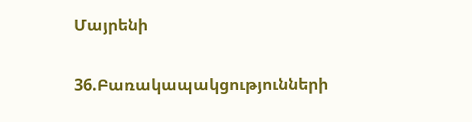Մայրենի

36.Բառակապակցությունների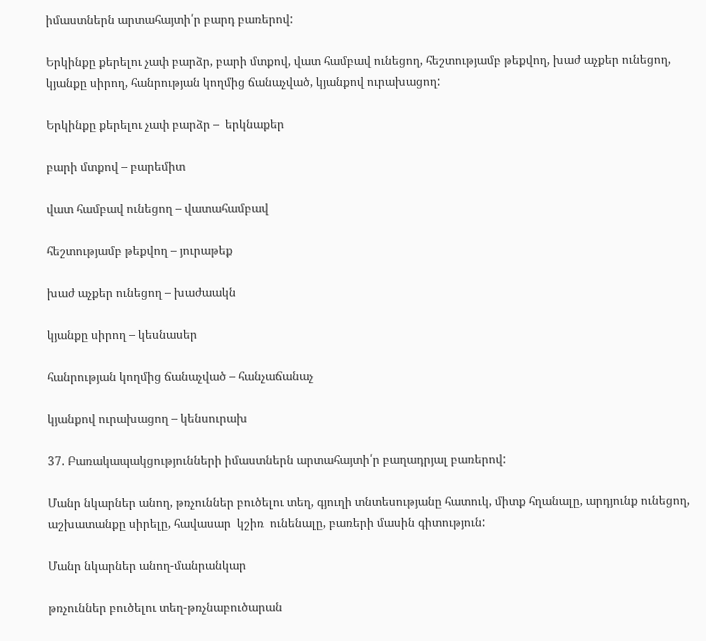իմաստներն արտահայտի՛ր բարդ բառերով:

Երկինքը քերելու չափ բարձր, բարի մտքով, վատ համբավ ունեցող, հեշտությամբ թեքվող, խաժ աչքեր ունեցող, կյանքը սիրող, հանրության կողմից ճանաչված, կյանքով ուրախացող:

Երկինքը քերելու չափ բարձր –  երկնաքեր

բարի մտքով – բարեմիտ

վատ համբավ ունեցող – վատահամբավ

հեշտությամբ թեքվող – յուրաթեք

խաժ աչքեր ունեցող – խաժաակն

կյանքը սիրող – կեսնասեր

հանրության կողմից ճանաչված – հանչաճանաչ

կյանքով ուրախացող – կենսուրախ

37. Բառակապակցությունների իմաստներն արտահայտի՛ր բաղադրյալ բառերով:

Մանր նկարներ անող, թռչուններ բուծելու տեղ, գյուղի տնտեսությանը հատուկ, միտք հղանալը, արդյունք ունեցող, աշխատանքը սիրելը, հավասար  կշիռ  ունենալը, բառերի մասին գիտություն:

Մանր նկարներ անող-մանրանկար

թռչուններ բուծելու տեղ-թռչնաբուծարան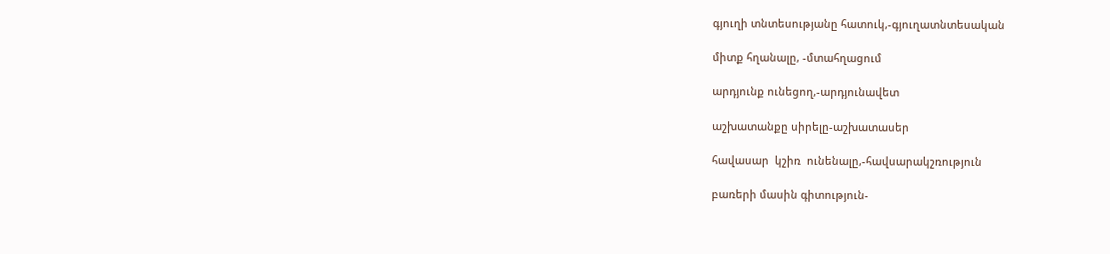գյուղի տնտեսությանը հատուկ,-գյուղատնտեսական

միտք հղանալը, -մտահղացում

արդյունք ունեցող,-արդյունավետ

աշխատանքը սիրելը-աշխատասեր

հավասար  կշիռ  ունենալը,-հավսարակշռություն

բառերի մասին գիտություն-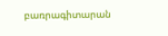բառրագիտարան